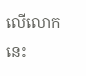លើលោកនេះ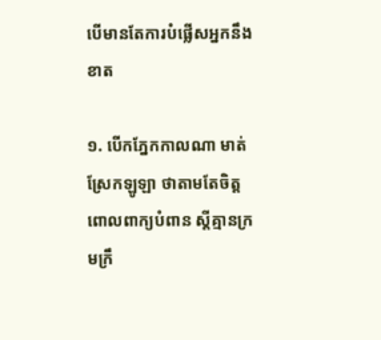បើមានតែការបំផ្លើសអ្នកនឹងខាត

១. បើកភ្នែកកាលណា មាត់ស្រែកឡូឡា ថាតាមតែចិត្ត
ពោលពាក្យបំពាន ស្ដីគ្មានក្រមក្រឹ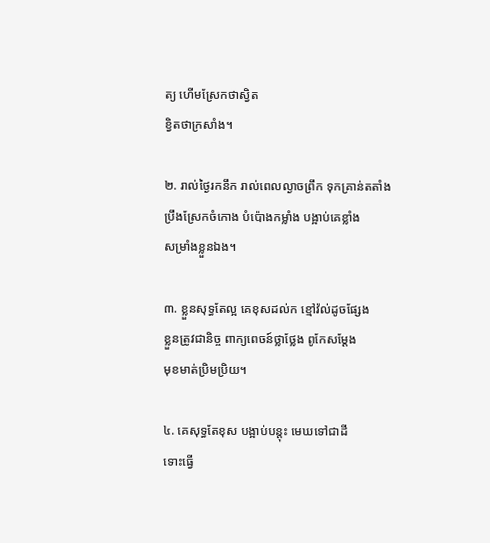ត្យ ហើមស្រែកថាស្វិត
ខ្វិតថាក្រសាំង។

២. រាល់ថ្ងៃរកនឹក រាល់ពេលល្ងាចព្រឹក ទុកគ្រាន់តតាំង
ប្រឹងស្រែកចំកោង បំប៉ោងកម្លាំង បង្អាប់គេខ្លាំង
សម្រាំងខ្លួនឯង។

៣. ខ្លួនសុទ្ធតែល្អ គេខុសដល់ក ខ្មៅវ៉ល់ដូចផ្សែង
ខ្លួនត្រូវជានិច្ច ពាក្យពេចន៍ថ្លាថ្លែង ពូកែសម្ដែង
មុខមាត់ប្រិមប្រិយ។

៤. គេសុទ្ធតែខុស បង្អាប់បន្តុះ មេឃទៅជាដី
ទោះធ្វើ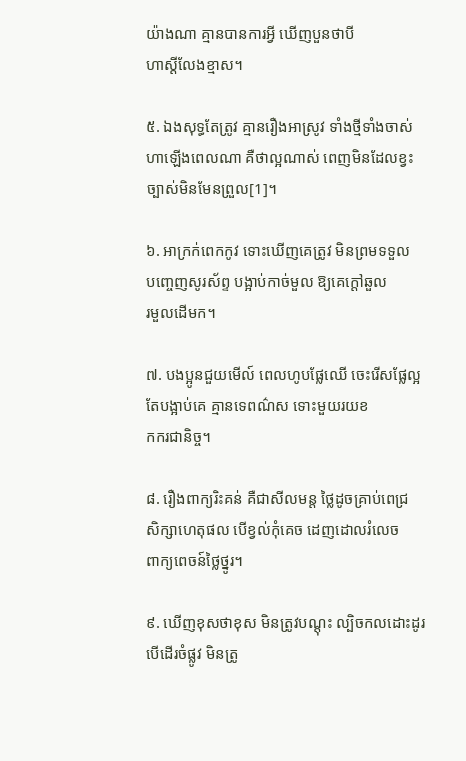យ៉ាងណា គ្មានបានការអ្វី ឃើញបួនថាបី
ហាស្ដីលែងខ្មាស។

៥. ឯងសុទ្ធតែត្រូវ គ្មានរឿងអាស្រូវ ទាំងថ្មីទាំងចាស់
ហាឡើងពេលណា គឺថាល្អណាស់ ពេញមិនដែលខ្វះ
ច្បាស់មិនមែនព្រួល[1]។

៦. អាក្រក់ពេកកូវ ទោះឃើញគេត្រូវ មិនព្រមទទួល
បញ្ចេញសូរស័ព្ទ បង្អាប់កាច់មួល ឱ្យគេក្ដៅឆួល
រមួលដើមក។

៧. បងប្អូនជួយមើល៍ ពេលហូបផ្លែឈើ ចេះរើសផ្លែល្អ
តែបង្អាប់គេ គ្មានទេពណ៌ស ទោះមួយរយខ
កករជានិច្ច។

៨. រឿងពាក្យរិះគន់ គឺជាសីលមន្ត ថ្លៃដូចគ្រាប់ពេជ្រ
សិក្សាហេតុផល បើខ្វល់កុំគេច ដេញដោលរំលេច
ពាក្យពេចន៍ថ្លៃថ្នូរ។

៩. ឃើញខុសថាខុស មិនត្រូវបណ្ដុះ ល្បិចកលដោះដូរ
បើដើរចំផ្លូវ មិនត្រូ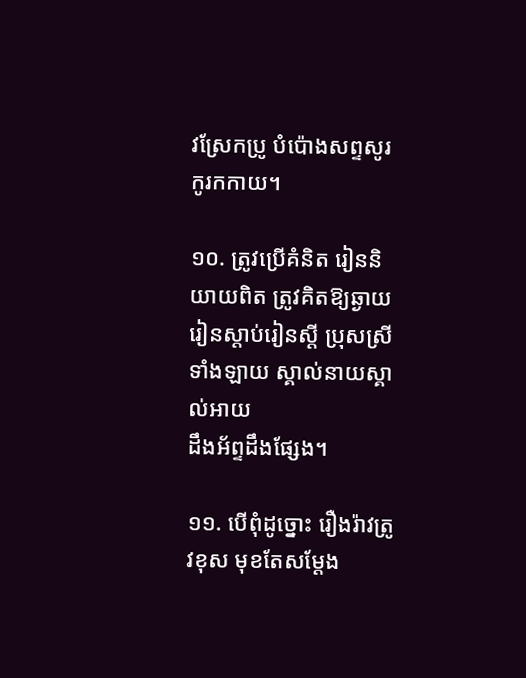វស្រែកប្រូ បំប៉ោងសព្ទសូរ
កូរកកាយ។

១០. ត្រូវប្រើគំនិត រៀននិយាយពិត ត្រូវគិតឱ្យឆ្ងាយ
រៀនស្ដាប់រៀនស្ដី ប្រុសស្រីទាំងឡាយ ស្គាល់នាយស្គាល់អាយ
ដឹងអ័ព្ទដឹងផ្សែង។

១១. បើពុំដូច្នោះ រឿងរ៉ាវត្រូវខុស មុខតែសម្ដែង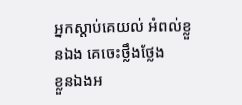អ្នកស្ដាប់គេយល់ អំពល់ខ្លួនឯង គេចេះថ្លឹងថ្លែង
ខ្លួនឯងអ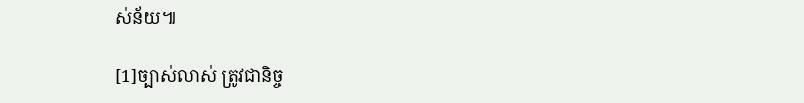ស់ន័យ៕

[1]ច្បាស់លាស់ ត្រូវជានិច្ច